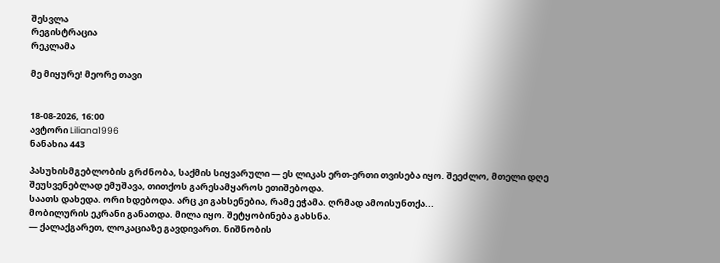შესვლა
რეგისტრაცია
რეკლამა

მე მიყურე! მეორე თავი


18-08-2026, 16:00
ავტორი Liliana1996
ნანახია 443

პასუხისმგებლობის გრძნობა, საქმის სიყვარული — ეს ლიკას ერთ-ერთი თვისება იყო. შეეძლო, მთელი დღე შეუსვენებლად ემუშავა, თითქოს გარესამყაროს ეთიშებოდა.
საათს დახედა. ორი ხდებოდა. არც კი გახსენებია, რამე ეჭამა. ღრმად ამოისუნთქა...
მობილურის ეკრანი განათდა. მილა იყო. შეტყობინება გახსნა.
— ქალაქგარეთ, ლოკაციაზე გავდივართ. ნიშნობის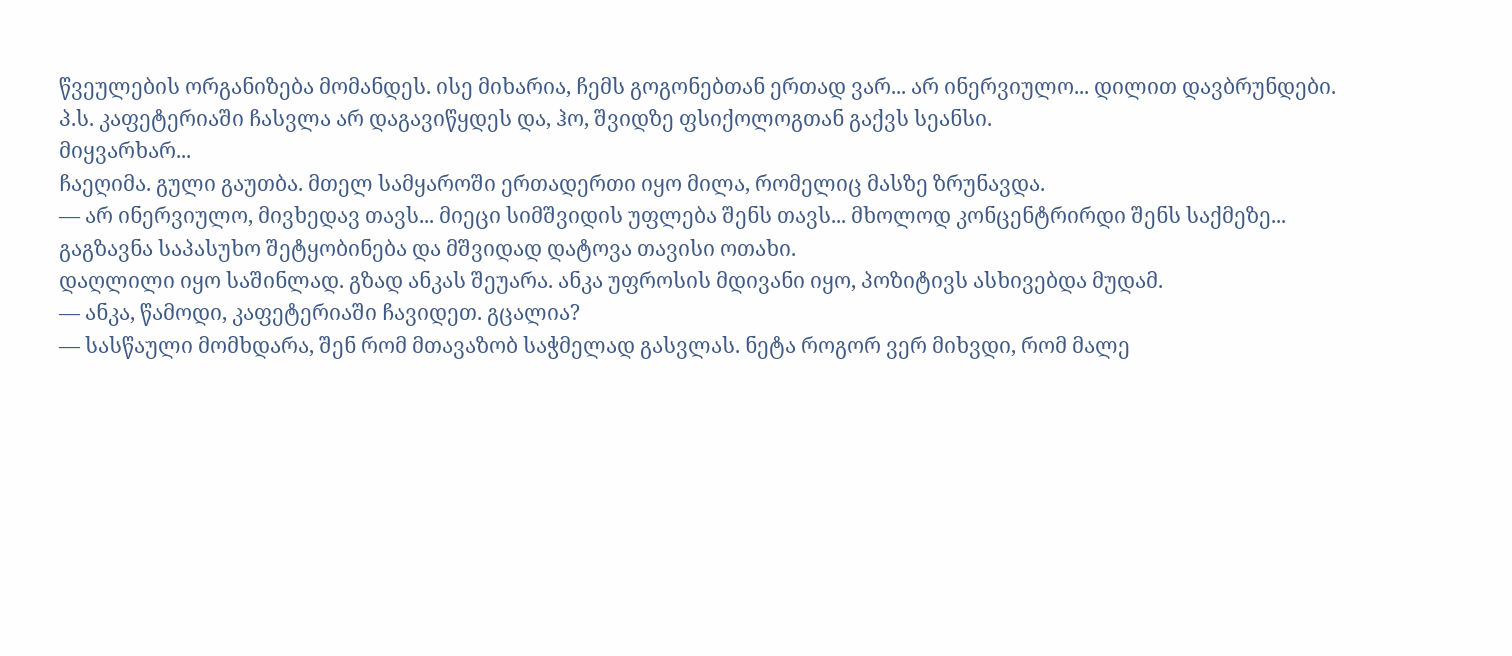წვეულების ორგანიზება მომანდეს. ისე მიხარია, ჩემს გოგონებთან ერთად ვარ... არ ინერვიულო... დილით დავბრუნდები.
პ.ს. კაფეტერიაში ჩასვლა არ დაგავიწყდეს და, ჰო, შვიდზე ფსიქოლოგთან გაქვს სეანსი.
მიყვარხარ...
ჩაეღიმა. გული გაუთბა. მთელ სამყაროში ერთადერთი იყო მილა, რომელიც მასზე ზრუნავდა.
— არ ინერვიულო, მივხედავ თავს... მიეცი სიმშვიდის უფლება შენს თავს... მხოლოდ კონცენტრირდი შენს საქმეზე...
გაგზავნა საპასუხო შეტყობინება და მშვიდად დატოვა თავისი ოთახი.
დაღლილი იყო საშინლად. გზად ანკას შეუარა. ანკა უფროსის მდივანი იყო, პოზიტივს ასხივებდა მუდამ.
— ანკა, წამოდი, კაფეტერიაში ჩავიდეთ. გცალია?
— სასწაული მომხდარა, შენ რომ მთავაზობ საჭმელად გასვლას. ნეტა როგორ ვერ მიხვდი, რომ მალე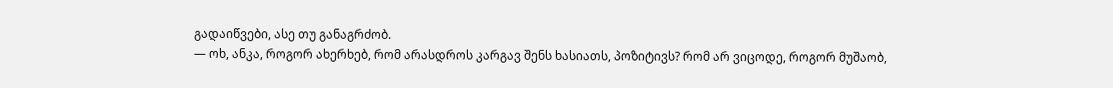გადაიწვები, ასე თუ განაგრძობ.
— ოხ, ანკა, როგორ ახერხებ, რომ არასდროს კარგავ შენს ხასიათს, პოზიტივს? რომ არ ვიცოდე, როგორ მუშაობ,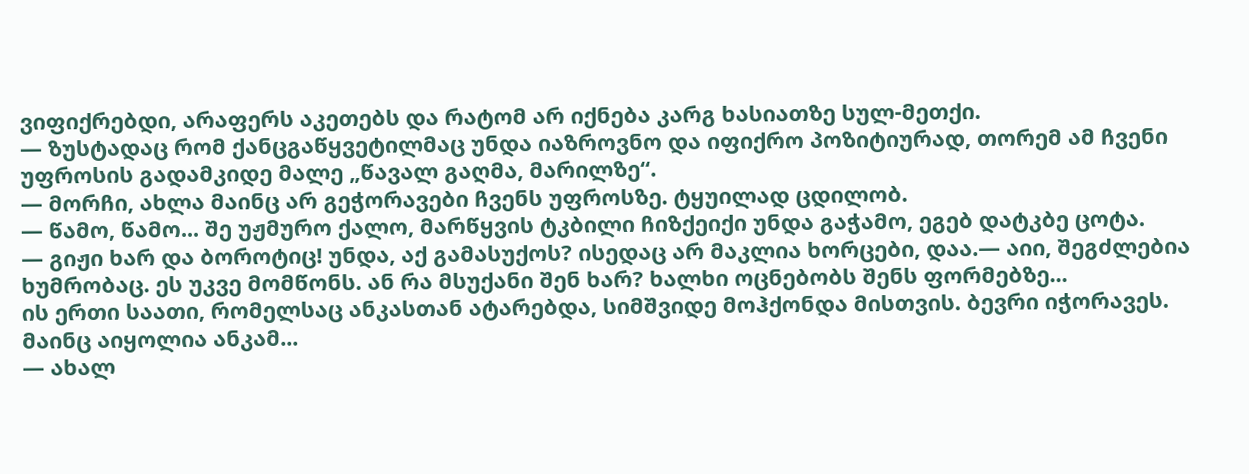ვიფიქრებდი, არაფერს აკეთებს და რატომ არ იქნება კარგ ხასიათზე სულ-მეთქი.
— ზუსტადაც რომ ქანცგაწყვეტილმაც უნდა იაზროვნო და იფიქრო პოზიტიურად, თორემ ამ ჩვენი უფროსის გადამკიდე მალე „წავალ გაღმა, მარილზე“.
— მორჩი, ახლა მაინც არ გეჭორავები ჩვენს უფროსზე. ტყუილად ცდილობ.
— წამო, წამო... შე უჟმურო ქალო, მარწყვის ტკბილი ჩიზქეიქი უნდა გაჭამო, ეგებ დატკბე ცოტა.
— გიჟი ხარ და ბოროტიც! უნდა, აქ გამასუქოს? ისედაც არ მაკლია ხორცები, დაა.— აიი, შეგძლებია ხუმრობაც. ეს უკვე მომწონს. ან რა მსუქანი შენ ხარ? ხალხი ოცნებობს შენს ფორმებზე...
ის ერთი საათი, რომელსაც ანკასთან ატარებდა, სიმშვიდე მოჰქონდა მისთვის. ბევრი იჭორავეს. მაინც აიყოლია ანკამ...
— ახალ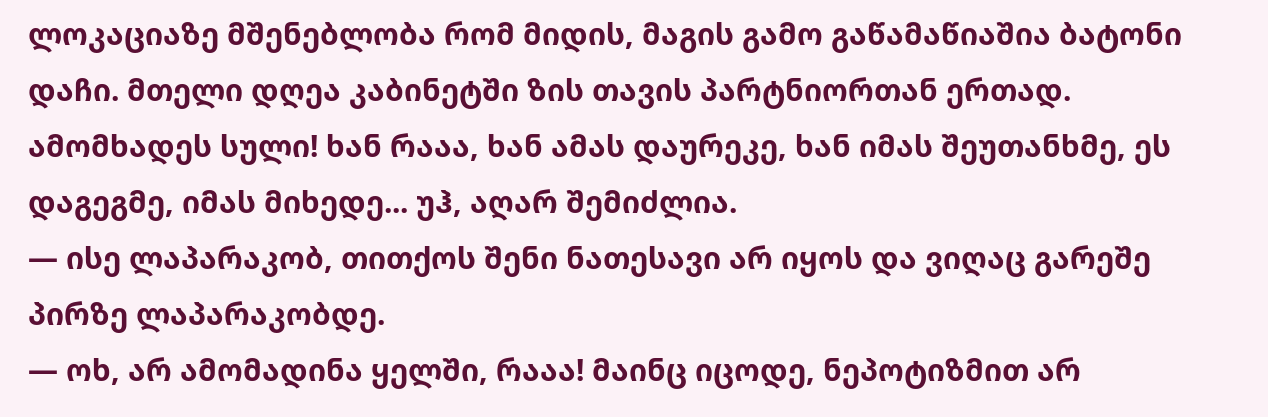ლოკაციაზე მშენებლობა რომ მიდის, მაგის გამო გაწამაწიაშია ბატონი დაჩი. მთელი დღეა კაბინეტში ზის თავის პარტნიორთან ერთად. ამომხადეს სული! ხან რააა, ხან ამას დაურეკე, ხან იმას შეუთანხმე, ეს დაგეგმე, იმას მიხედე... უჰ, აღარ შემიძლია.
— ისე ლაპარაკობ, თითქოს შენი ნათესავი არ იყოს და ვიღაც გარეშე პირზე ლაპარაკობდე.
— ოხ, არ ამომადინა ყელში, რააა! მაინც იცოდე, ნეპოტიზმით არ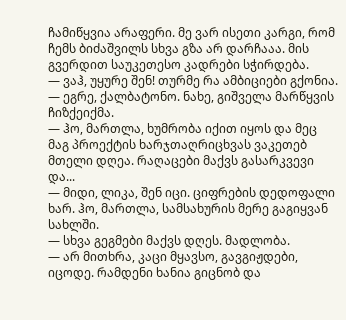ჩამიწყვია არაფერი. მე ვარ ისეთი კარგი, რომ ჩემს ბიძაშვილს სხვა გზა არ დარჩააა. მის გვერდით საუკეთესო კადრები სჭირდება.
— ვაჰ, უყურე შენ! თურმე რა ამბიციები გქონია.
— ეგრე, ქალბატონო. ნახე, გიშველა მარწყვის ჩიზქეიქმა.
— ჰო, მართლა, ხუმრობა იქით იყოს და მეც მაგ პროექტის ხარჯთაღრიცხვას ვაკეთებ მთელი დღეა. რაღაცები მაქვს გასარკვევი და...
— მიდი, ლიკა, შენ იცი. ციფრების დედოფალი ხარ. ჰო, მართლა, სამსახურის მერე გაგიყვან სახლში.
— სხვა გეგმები მაქვს დღეს. მადლობა.
— არ მითხრა, კაცი მყავსო, გავგიჟდები, იცოდე. რამდენი ხანია გიცნობ და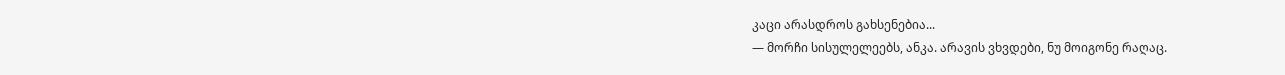კაცი არასდროს გახსენებია...
— მორჩი სისულელეებს, ანკა. არავის ვხვდები, ნუ მოიგონე რაღაც.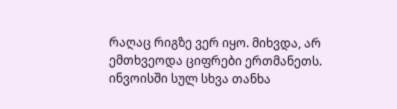რაღაც რიგზე ვერ იყო. მიხვდა, არ ემთხვეოდა ციფრები ერთმანეთს. ინვოისში სულ სხვა თანხა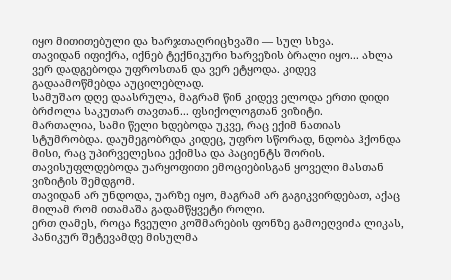იყო მითითებული და ხარჯთაღრიცხვაში — სულ სხვა.
თავიდან იფიქრა, იქნებ ტექნიკური ხარვეზის ბრალი იყო... ახლა ვერ დადგებოდა უფროსთან და ვერ ეტყოდა. კიდევ გადაამოწმებდა აუცილებლად.
სამუშაო დღე დაასრულა, მაგრამ წინ კიდევ ელოდა ერთი დიდი ბრძოლა საკუთარ თავთან... ფსიქოლოგთან ვიზიტი.
მართალია, სამი წელი ხდებოდა უკვე, რაც ექიმ ნათიას სტუმრობდა. დაუმეგობრდა კიდეც, უფრო სწორად, ნდობა ჰქონდა მისი, რაც უპირველესია ექიმსა და პაციენტს შორის.
თავისუფლდებოდა უარყოფითი ემოციებისგან ყოველი მასთან ვიზიტის შემდგომ.
თავიდან არ უნდოდა, უარზე იყო, მაგრამ არ გაგიკვირდებათ, აქაც მილამ რომ ითამაშა გადამწყვეტი როლი.
ერთ ღამეს, როცა ჩვეული კოშმარების ფონზე გამოეღვიძა ლიკას, პანიკურ შეტევამდე მისულმა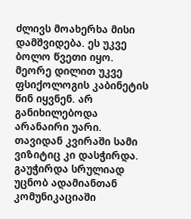ძლივს მოახერხა მისი დამშვიდება. ეს უკვე ბოლო წვეთი იყო.
მეორე დილით უკვე ფსიქოლოგის კაბინეტის წინ იყვნენ. არ განიხილებოდა არანაირი უარი.
თავიდან კვირაში სამი ვიზიტიც კი დასჭირდა. გაუჭირდა სრულიად უცნობ ადამიანთან კომუნიკაციაში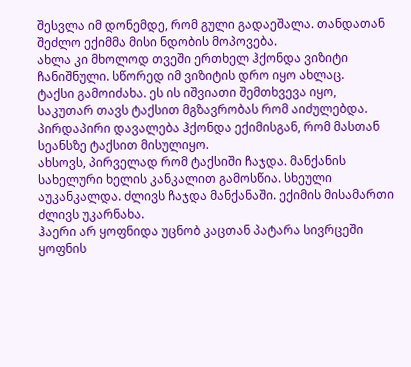შესვლა იმ დონემდე, რომ გული გადაეშალა. თანდათან შეძლო ექიმმა მისი ნდობის მოპოვება.
ახლა კი მხოლოდ თვეში ერთხელ ჰქონდა ვიზიტი ჩანიშნული. სწორედ იმ ვიზიტის დრო იყო ახლაც.
ტაქსი გამოიძახა. ეს ის იშვიათი შემთხვევა იყო, საკუთარ თავს ტაქსით მგზავრობას რომ აიძულებდა. პირდაპირი დავალება ჰქონდა ექიმისგან, რომ მასთან სეანსზე ტაქსით მისულიყო.
ახსოვს, პირველად რომ ტაქსიში ჩაჯდა. მანქანის სახელური ხელის კანკალით გამოსწია. სხეული აუკანკალდა. ძლივს ჩაჯდა მანქანაში. ექიმის მისამართი ძლივს უკარნახა.
ჰაერი არ ყოფნიდა უცნობ კაცთან პატარა სივრცეში ყოფნის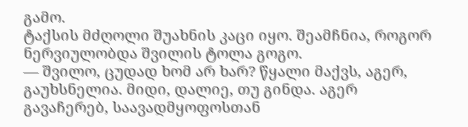გამო.
ტაქსის მძღოლი შუახნის კაცი იყო. შეამჩნია, როგორ ნერვიულობდა შვილის ტოლა გოგო.
— შვილო, ცუდად ხომ არ ხარ? წყალი მაქვს, აგერ, გაუხსნელია. მიდი, დალიე, თუ გინდა. აგერ გავაჩერებ, საავადმყოფოსთან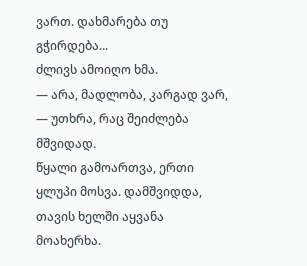ვართ. დახმარება თუ გჭირდება...
ძლივს ამოიღო ხმა.
— არა, მადლობა, კარგად ვარ, — უთხრა, რაც შეიძლება მშვიდად.
წყალი გამოართვა, ერთი ყლუპი მოსვა. დამშვიდდა, თავის ხელში აყვანა მოახერხა.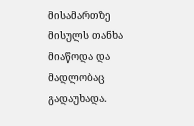მისამართზე მისულს თანხა მიაწოდა და მადლობაც გადაუხადა.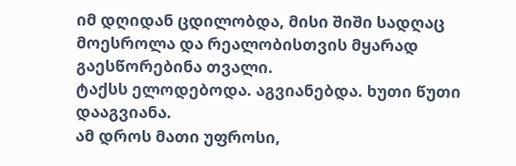იმ დღიდან ცდილობდა, მისი შიში სადღაც მოესროლა და რეალობისთვის მყარად გაესწორებინა თვალი.
ტაქსს ელოდებოდა. აგვიანებდა. ხუთი წუთი დააგვიანა.
ამ დროს მათი უფროსი,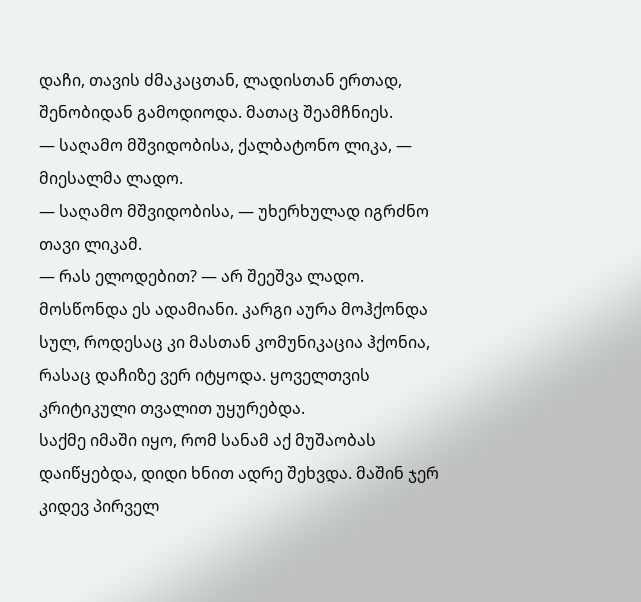დაჩი, თავის ძმაკაცთან, ლადისთან ერთად, შენობიდან გამოდიოდა. მათაც შეამჩნიეს.
— საღამო მშვიდობისა, ქალბატონო ლიკა, — მიესალმა ლადო.
— საღამო მშვიდობისა, — უხერხულად იგრძნო თავი ლიკამ.
— რას ელოდებით? — არ შეეშვა ლადო.
მოსწონდა ეს ადამიანი. კარგი აურა მოჰქონდა სულ, როდესაც კი მასთან კომუნიკაცია ჰქონია, რასაც დაჩიზე ვერ იტყოდა. ყოველთვის კრიტიკული თვალით უყურებდა.
საქმე იმაში იყო, რომ სანამ აქ მუშაობას დაიწყებდა, დიდი ხნით ადრე შეხვდა. მაშინ ჯერ კიდევ პირველ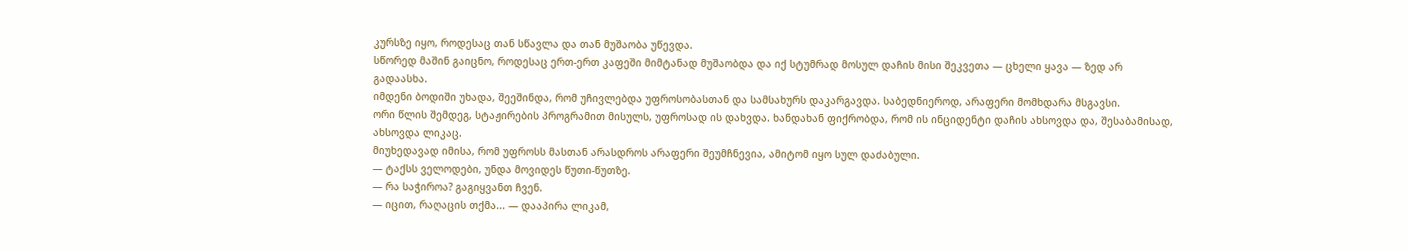კურსზე იყო, როდესაც თან სწავლა და თან მუშაობა უწევდა.
სწორედ მაშინ გაიცნო, როდესაც ერთ-ერთ კაფეში მიმტანად მუშაობდა და იქ სტუმრად მოსულ დაჩის მისი შეკვეთა — ცხელი ყავა — ზედ არ გადაასხა.
იმდენი ბოდიში უხადა, შეეშინდა, რომ უჩივლებდა უფროსობასთან და სამსახურს დაკარგავდა. საბედნიეროდ, არაფერი მომხდარა მსგავსი.
ორი წლის შემდეგ, სტაჟირების პროგრამით მისულს, უფროსად ის დახვდა. ხანდახან ფიქრობდა, რომ ის ინციდენტი დაჩის ახსოვდა და, შესაბამისად, ახსოვდა ლიკაც.
მიუხედავად იმისა, რომ უფროსს მასთან არასდროს არაფერი შეუმჩნევია, ამიტომ იყო სულ დაძაბული.
— ტაქსს ველოდები, უნდა მოვიდეს წუთი-წუთზე.
— რა საჭიროა? გაგიყვანთ ჩვენ.
— იცით, რაღაცის თქმა... — დააპირა ლიკამ,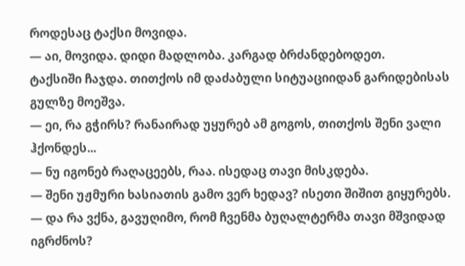როდესაც ტაქსი მოვიდა.
— აი, მოვიდა. დიდი მადლობა. კარგად ბრძანდებოდეთ.
ტაქსიში ჩაჯდა. თითქოს იმ დაძაბული სიტუაციიდან გარიდებისას გულზე მოეშვა.
— ეი, რა გჭირს? რანაირად უყურებ ამ გოგოს, თითქოს შენი ვალი ჰქონდეს...
— ნუ იგონებ რაღაცეებს, რაა. ისედაც თავი მისკდება.
— შენი უჟმური ხასიათის გამო ვერ ხედავ? ისეთი შიშით გიყურებს.
— და რა ვქნა, გავუღიმო, რომ ჩვენმა ბუღალტერმა თავი მშვიდად იგრძნოს?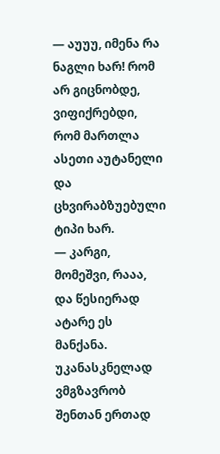— აუუუ, იმენა რა ნაგლი ხარ! რომ არ გიცნობდე, ვიფიქრებდი, რომ მართლა ასეთი აუტანელი და ცხვირაბზუებული ტიპი ხარ.
— კარგი, მომეშვი, რააა, და წესიერად ატარე ეს მანქანა. უკანასკნელად ვმგზავრობ შენთან ერთად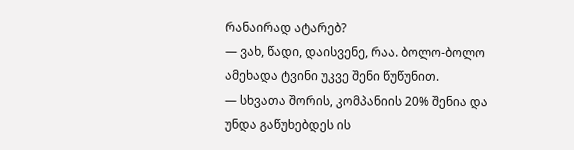რანაირად ატარებ?
— ვახ, წადი, დაისვენე, რაა. ბოლო-ბოლო ამეხადა ტვინი უკვე შენი წუწუნით.
— სხვათა შორის, კომპანიის 20% შენია და უნდა გაწუხებდეს ის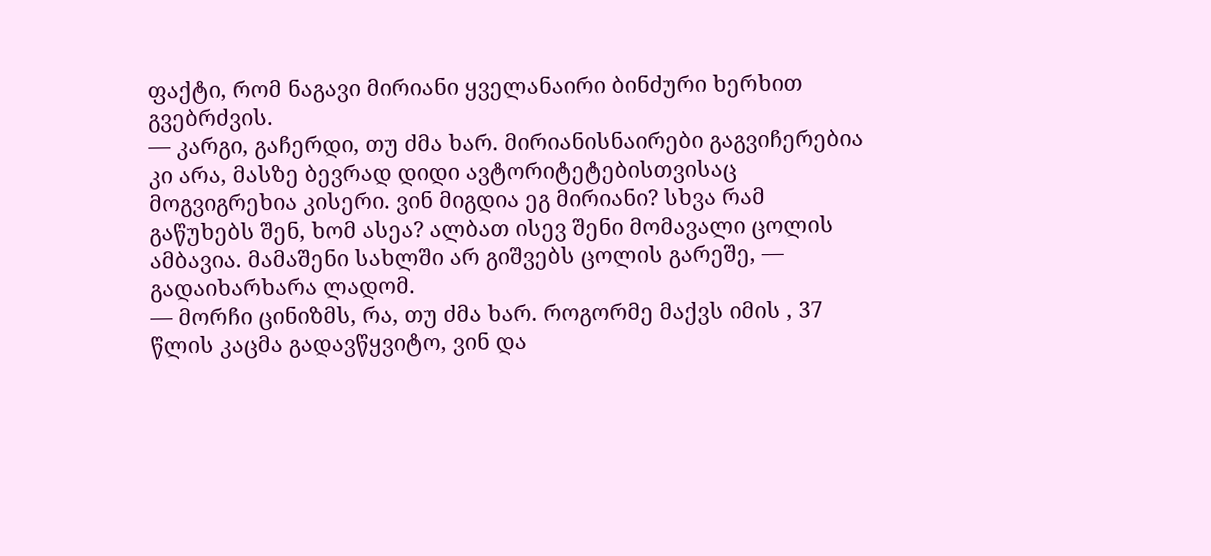ფაქტი, რომ ნაგავი მირიანი ყველანაირი ბინძური ხერხით გვებრძვის.
— კარგი, გაჩერდი, თუ ძმა ხარ. მირიანისნაირები გაგვიჩერებია კი არა, მასზე ბევრად დიდი ავტორიტეტებისთვისაც მოგვიგრეხია კისერი. ვინ მიგდია ეგ მირიანი? სხვა რამ გაწუხებს შენ, ხომ ასეა? ალბათ ისევ შენი მომავალი ცოლის ამბავია. მამაშენი სახლში არ გიშვებს ცოლის გარეშე, — გადაიხარხარა ლადომ.
— მორჩი ცინიზმს, რა, თუ ძმა ხარ. როგორმე მაქვს იმის , 37 წლის კაცმა გადავწყვიტო, ვინ და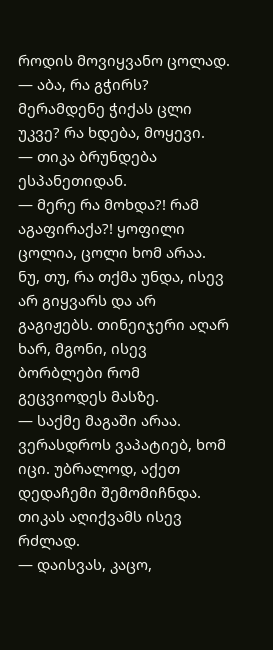როდის მოვიყვანო ცოლად.
— აბა, რა გჭირს? მერამდენე ჭიქას ცლი უკვე? რა ხდება, მოყევი.
— თიკა ბრუნდება ესპანეთიდან.
— მერე რა მოხდა?! რამ აგაფირაქა?! ყოფილი ცოლია, ცოლი ხომ არაა. ნუ, თუ, რა თქმა უნდა, ისევ არ გიყვარს და არ გაგიჟებს. თინეიჯერი აღარ ხარ, მგონი, ისევ ბორბლები რომ გეცვიოდეს მასზე.
— საქმე მაგაში არაა. ვერასდროს ვაპატიებ, ხომ იცი. უბრალოდ, აქეთ დედაჩემი შემომიჩნდა. თიკას აღიქვამს ისევ რძლად.
— დაისვას, კაცო,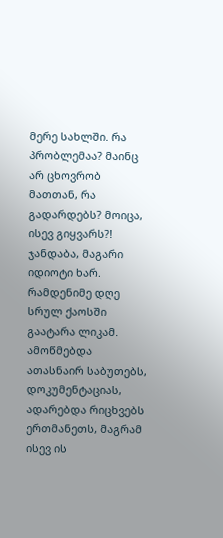მერე სახლში. რა პრობლემაა? მაინც არ ცხოვრობ მათთან, რა გადარდებს? მოიცა, ისევ გიყვარს?! ჯანდაბა, მაგარი იდიოტი ხარ.
რამდენიმე დღე სრულ ქაოსში გაატარა ლიკამ. ამოწმებდა ათასნაირ საბუთებს, დოკუმენტაციას, ადარებდა რიცხვებს ერთმანეთს, მაგრამ ისევ ის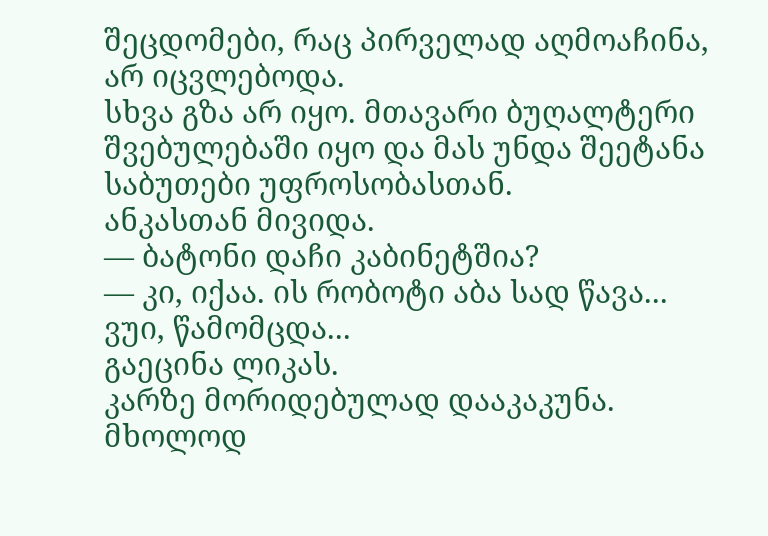შეცდომები, რაც პირველად აღმოაჩინა, არ იცვლებოდა.
სხვა გზა არ იყო. მთავარი ბუღალტერი შვებულებაში იყო და მას უნდა შეეტანა საბუთები უფროსობასთან.
ანკასთან მივიდა.
— ბატონი დაჩი კაბინეტშია?
— კი, იქაა. ის რობოტი აბა სად წავა... ვუი, წამომცდა...
გაეცინა ლიკას.
კარზე მორიდებულად დააკაკუნა. მხოლოდ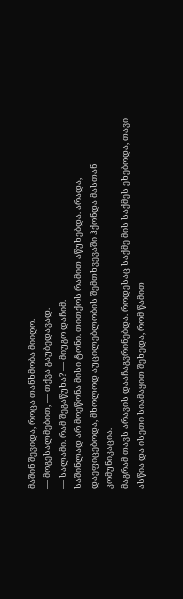მაშინ შევიდა, როცა თანხმობა მიიღო.
— მოგესალმებით, — თქვა გაუბედავად.
— სალამი. რამ შეგაწუხა? — მიუგო დაჩიმ.
საშინლად არ მოეწონა მისი ტონი. თითქოს რამით აწუხებდა. არადა, დაეფიცებოდა, მხოლოდ აუცილებლობის შემთხვევაში ჰქონდა მასთან კომუნიკაცია.
მაგრამ თავს არავის დააჩაგვრინებდა. როდესაც საქმე მის საქმეს ეხებოდა, თავი ასწია და ისეთი სიამაყით შეხედა, რომ წამით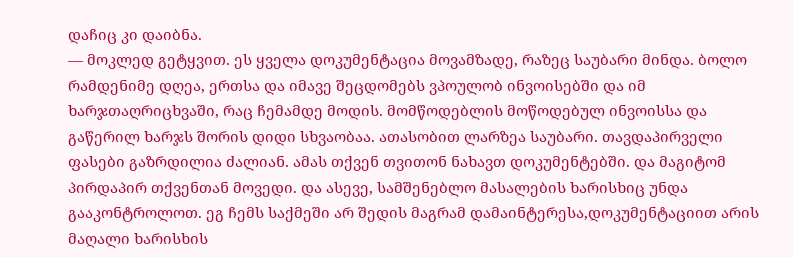დაჩიც კი დაიბნა.
— მოკლედ გეტყვით. ეს ყველა დოკუმენტაცია მოვამზადე, რაზეც საუბარი მინდა. ბოლო რამდენიმე დღეა, ერთსა და იმავე შეცდომებს ვპოულობ ინვოისებში და იმ ხარჯთაღრიცხვაში, რაც ჩემამდე მოდის. მომწოდებლის მოწოდებულ ინვოისსა და გაწერილ ხარჯს შორის დიდი სხვაობაა. ათასობით ლარზეა საუბარი. თავდაპირველი ფასები გაზრდილია ძალიან. ამას თქვენ თვითონ ნახავთ დოკუმენტებში. და მაგიტომ პირდაპირ თქვენთან მოვედი. და ასევე, სამშენებლო მასალების ხარისხიც უნდა გააკონტროლოთ. ეგ ჩემს საქმეში არ შედის მაგრამ დამაინტერესა,დოკუმენტაციით არის მაღალი ხარისხის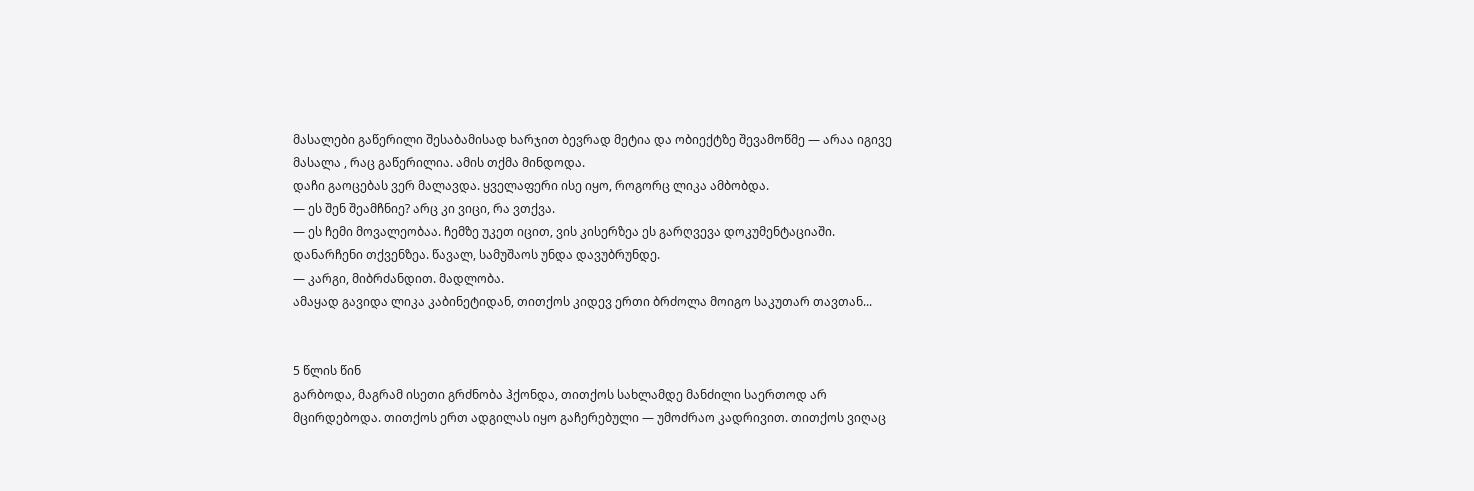მასალები გაწერილი შესაბამისად ხარჯით ბევრად მეტია და ობიექტზე შევამოწმე — არაა იგივე მასალა , რაც გაწერილია. ამის თქმა მინდოდა.
დაჩი გაოცებას ვერ მალავდა. ყველაფერი ისე იყო, როგორც ლიკა ამბობდა.
— ეს შენ შეამჩნიე? არც კი ვიცი, რა ვთქვა.
— ეს ჩემი მოვალეობაა. ჩემზე უკეთ იცით, ვის კისერზეა ეს გარღვევა დოკუმენტაციაში. დანარჩენი თქვენზეა. წავალ, სამუშაოს უნდა დავუბრუნდე.
— კარგი, მიბრძანდით. მადლობა.
ამაყად გავიდა ლიკა კაბინეტიდან, თითქოს კიდევ ერთი ბრძოლა მოიგო საკუთარ თავთან...


5 წლის წინ
გარბოდა, მაგრამ ისეთი გრძნობა ჰქონდა, თითქოს სახლამდე მანძილი საერთოდ არ მცირდებოდა. თითქოს ერთ ადგილას იყო გაჩერებული — უმოძრაო კადრივით. თითქოს ვიღაც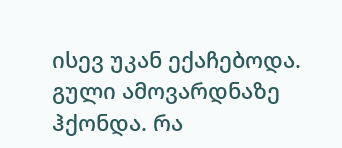ისევ უკან ექაჩებოდა. გული ამოვარდნაზე ჰქონდა. რა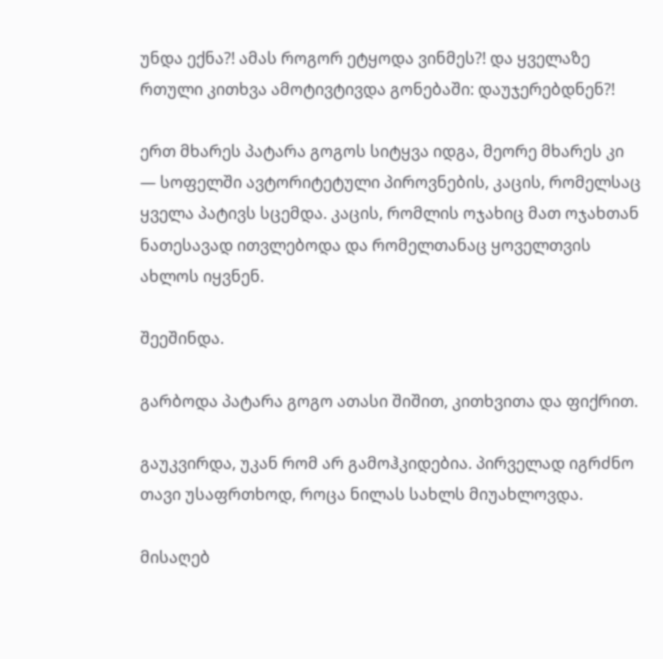უნდა ექნა?! ამას როგორ ეტყოდა ვინმეს?! და ყველაზე რთული კითხვა ამოტივტივდა გონებაში: დაუჯერებდნენ?!

ერთ მხარეს პატარა გოგოს სიტყვა იდგა, მეორე მხარეს კი — სოფელში ავტორიტეტული პიროვნების, კაცის, რომელსაც ყველა პატივს სცემდა. კაცის, რომლის ოჯახიც მათ ოჯახთან ნათესავად ითვლებოდა და რომელთანაც ყოველთვის ახლოს იყვნენ.

შეეშინდა.

გარბოდა პატარა გოგო ათასი შიშით, კითხვითა და ფიქრით.

გაუკვირდა, უკან რომ არ გამოჰკიდებია. პირველად იგრძნო თავი უსაფრთხოდ, როცა ნილას სახლს მიუახლოვდა.

მისაღებ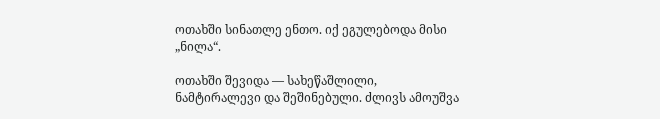ოთახში სინათლე ენთო. იქ ეგულებოდა მისი „ნილა“.

ოთახში შევიდა — სახეწაშლილი, ნამტირალევი და შეშინებული. ძლივს ამოუშვა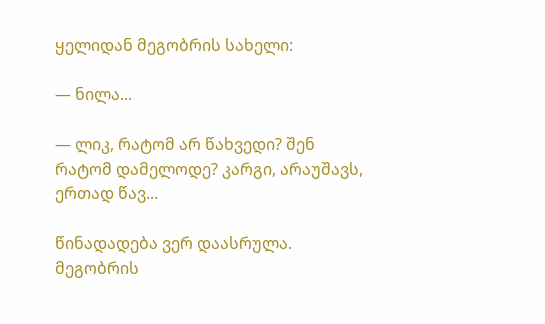ყელიდან მეგობრის სახელი:

— ნილა...

— ლიკ, რატომ არ წახვედი? შენ რატომ დამელოდე? კარგი, არაუშავს, ერთად წავ...

წინადადება ვერ დაასრულა. მეგობრის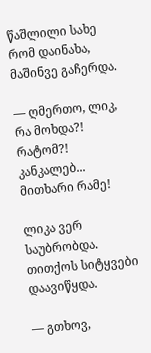წაშლილი სახე რომ დაინახა, მაშინვე გაჩერდა.

— ღმერთო, ლიკ, რა მოხდა?! რატომ?! კანკალებ... მითხარი რამე!

ლიკა ვერ საუბრობდა. თითქოს სიტყვები დაავიწყდა.

— გთხოვ,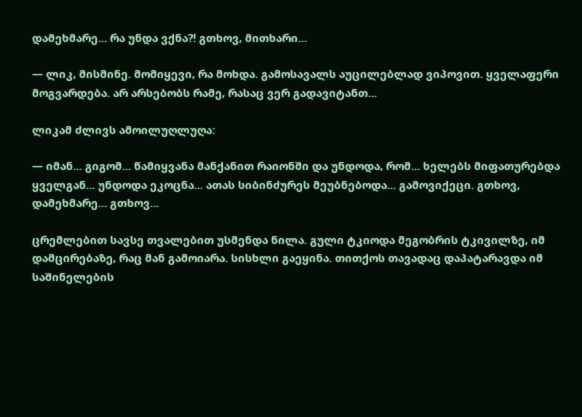დამეხმარე... რა უნდა ვქნა?! გთხოვ, მითხარი...

— ლიკ, მისმინე. მომიყევი, რა მოხდა. გამოსავალს აუცილებლად ვიპოვით. ყველაფერი მოგვარდება. არ არსებობს რამე, რასაც ვერ გადავიტანთ...

ლიკამ ძლივს ამოილუღლუღა:

— იმან... გიგომ... წამიყვანა მანქანით რაიონში და უნდოდა, რომ... ხელებს მიფათურებდა ყველგან... უნდოდა ეკოცნა... ათას სიბინძურეს მეუბნებოდა... გამოვიქეცი. გთხოვ, დამეხმარე... გთხოვ...

ცრემლებით სავსე თვალებით უსმენდა ნილა. გული ტკიოდა მეგობრის ტკივილზე, იმ დამცირებაზე, რაც მან გამოიარა. სისხლი გაეყინა. თითქოს თავადაც დაპატარავდა იმ საშინელების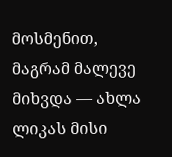მოსმენით, მაგრამ მალევე მიხვდა — ახლა ლიკას მისი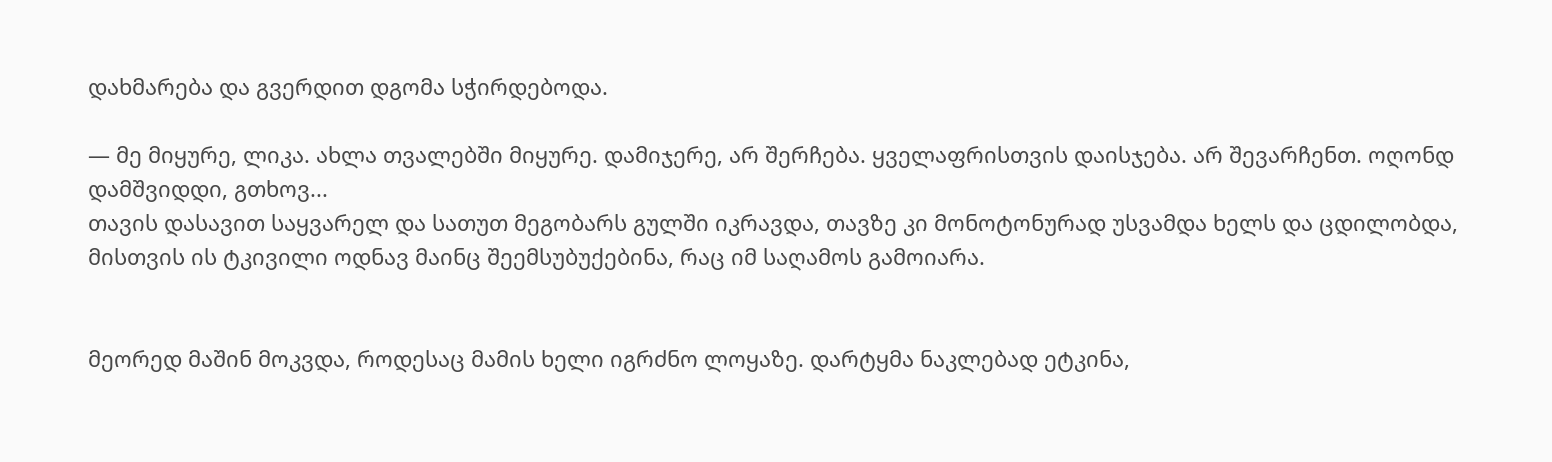დახმარება და გვერდით დგომა სჭირდებოდა.

— მე მიყურე, ლიკა. ახლა თვალებში მიყურე. დამიჯერე, არ შერჩება. ყველაფრისთვის დაისჯება. არ შევარჩენთ. ოღონდ დამშვიდდი, გთხოვ...
თავის დასავით საყვარელ და სათუთ მეგობარს გულში იკრავდა, თავზე კი მონოტონურად უსვამდა ხელს და ცდილობდა, მისთვის ის ტკივილი ოდნავ მაინც შეემსუბუქებინა, რაც იმ საღამოს გამოიარა.


მეორედ მაშინ მოკვდა, როდესაც მამის ხელი იგრძნო ლოყაზე. დარტყმა ნაკლებად ეტკინა,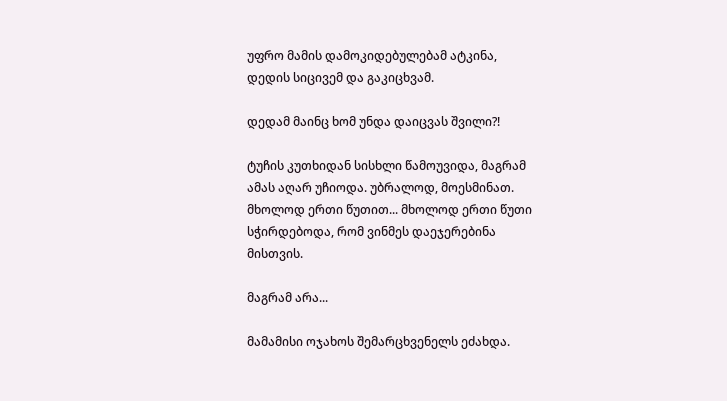უფრო მამის დამოკიდებულებამ ატკინა, დედის სიცივემ და გაკიცხვამ.

დედამ მაინც ხომ უნდა დაიცვას შვილი?!

ტუჩის კუთხიდან სისხლი წამოუვიდა, მაგრამ ამას აღარ უჩიოდა. უბრალოდ, მოესმინათ. მხოლოდ ერთი წუთით... მხოლოდ ერთი წუთი სჭირდებოდა, რომ ვინმეს დაეჯერებინა მისთვის.

მაგრამ არა...

მამამისი ოჯახოს შემარცხვენელს ეძახდა.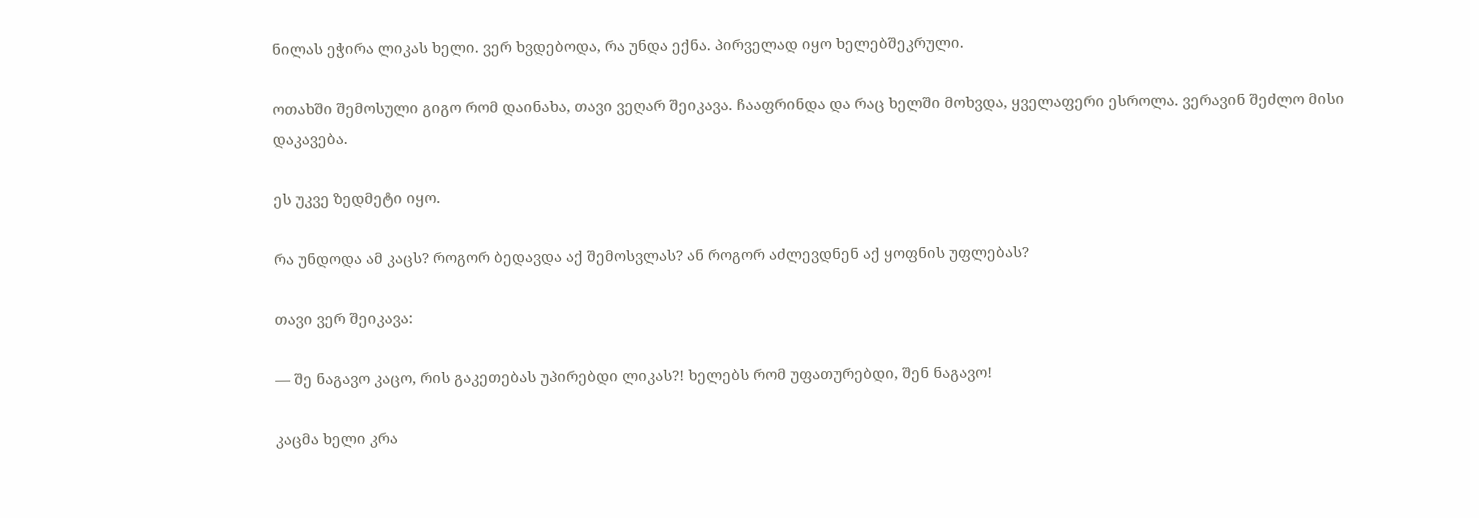ნილას ეჭირა ლიკას ხელი. ვერ ხვდებოდა, რა უნდა ექნა. პირველად იყო ხელებშეკრული.

ოთახში შემოსული გიგო რომ დაინახა, თავი ვეღარ შეიკავა. ჩააფრინდა და რაც ხელში მოხვდა, ყველაფერი ესროლა. ვერავინ შეძლო მისი დაკავება.

ეს უკვე ზედმეტი იყო.

რა უნდოდა ამ კაცს? როგორ ბედავდა აქ შემოსვლას? ან როგორ აძლევდნენ აქ ყოფნის უფლებას?

თავი ვერ შეიკავა:

— შე ნაგავო კაცო, რის გაკეთებას უპირებდი ლიკას?! ხელებს რომ უფათურებდი, შენ ნაგავო!

კაცმა ხელი კრა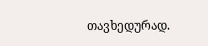თავხედურად.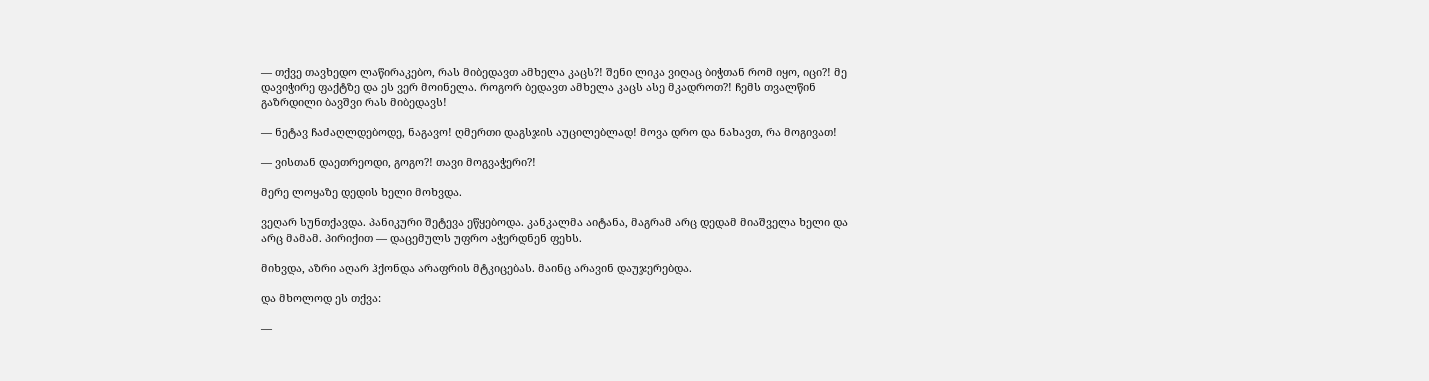— თქვე თავხედო ლაწირაკებო, რას მიბედავთ ამხელა კაცს?! შენი ლიკა ვიღაც ბიჭთან რომ იყო, იცი?! მე დავიჭირე ფაქტზე და ეს ვერ მოინელა. როგორ ბედავთ ამხელა კაცს ასე მკადროთ?! ჩემს თვალწინ გაზრდილი ბავშვი რას მიბედავს!

— ნეტავ ჩაძაღლდებოდე, ნაგავო! ღმერთი დაგსჯის აუცილებლად! მოვა დრო და ნახავთ, რა მოგივათ!

— ვისთან დაეთრეოდი, გოგო?! თავი მოგვაჭერი?!

მერე ლოყაზე დედის ხელი მოხვდა.

ვეღარ სუნთქავდა. პანიკური შეტევა ეწყებოდა. კანკალმა აიტანა, მაგრამ არც დედამ მიაშველა ხელი და არც მამამ. პირიქით — დაცემულს უფრო აჭერდნენ ფეხს.

მიხვდა, აზრი აღარ ჰქონდა არაფრის მტკიცებას. მაინც არავინ დაუჯერებდა.

და მხოლოდ ეს თქვა:

—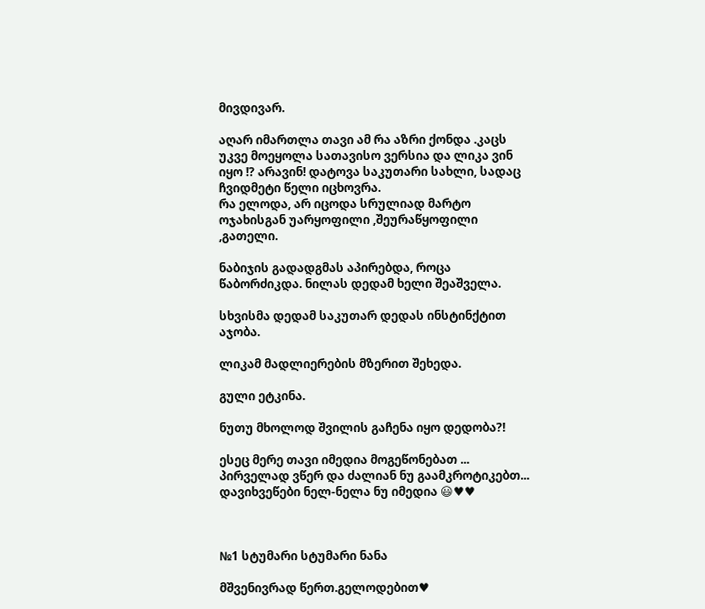მივდივარ.

აღარ იმართლა თავი ამ რა აზრი ქონდა .კაცს უკვე მოეყოლა სათავისო ვერსია და ლიკა ვინ იყო !? არავინ! დატოვა საკუთარი სახლი, სადაც ჩვიდმეტი წელი იცხოვრა.
რა ელოდა, არ იცოდა სრულიად მარტო ოჯახისგან უარყოფილი ,შეურაწყოფილი ,გათელი.

ნაბიჯის გადადგმას აპირებდა, როცა წაბორძიკდა. ნილას დედამ ხელი შეაშველა.

სხვისმა დედამ საკუთარ დედას ინსტინქტით აჯობა.

ლიკამ მადლიერების მზერით შეხედა.

გული ეტკინა.

ნუთუ მხოლოდ შვილის გაჩენა იყო დედობა?!

ესეც მერე თავი იმედია მოგეწონებათ ... პირველად ვწერ და ძალიან ნუ გაამკროტიკებთ... დავიხვეწები ნელ-ნელა ნუ იმედია 😃♥♥



№1 სტუმარი სტუმარი ნანა

მშვენივრად წერთ.გელოდებით♥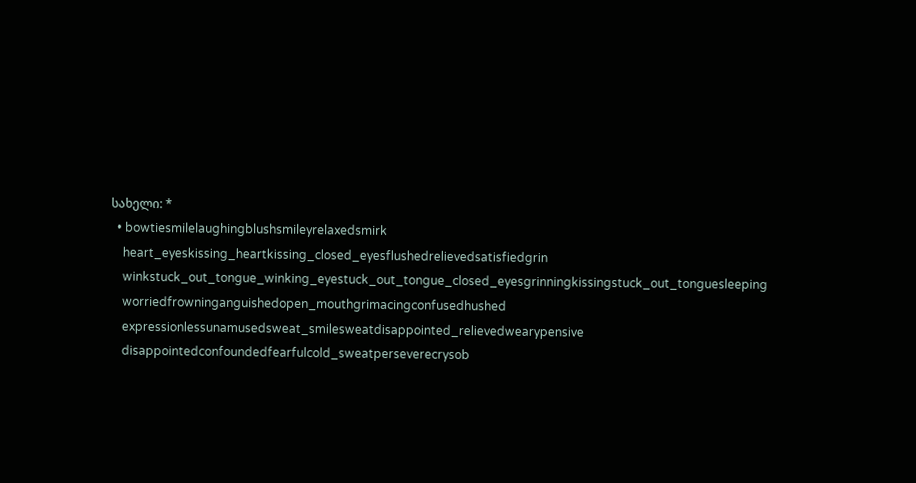სახელი: *
  • bowtiesmilelaughingblushsmileyrelaxedsmirk
    heart_eyeskissing_heartkissing_closed_eyesflushedrelievedsatisfiedgrin
    winkstuck_out_tongue_winking_eyestuck_out_tongue_closed_eyesgrinningkissingstuck_out_tonguesleeping
    worriedfrowninganguishedopen_mouthgrimacingconfusedhushed
    expressionlessunamusedsweat_smilesweatdisappointed_relievedwearypensive
    disappointedconfoundedfearfulcold_sweatperseverecrysob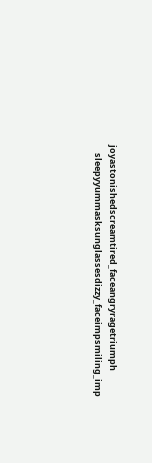joyastonishedscreamtired_faceangryragetriumph
    sleepyyummasksunglassesdizzy_faceimpsmiling_imp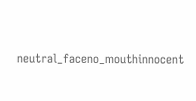neutral_faceno_mouthinnocent